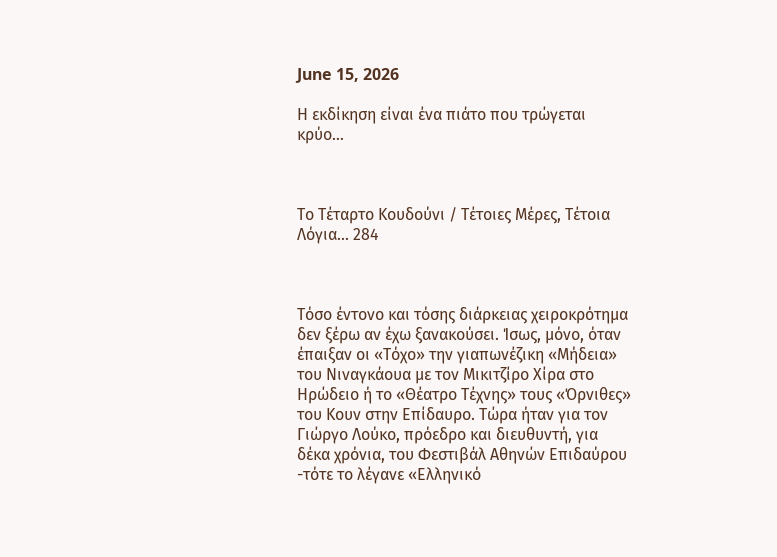June 15, 2026

Η εκδίκηση είναι ένα πιάτο που τρώγεται κρύο…



Το Τέταρτο Κουδούνι / Τέτοιες Μέρες, Τέτοια Λόγια... 284



Τόσο έντονο και τόσης διάρκειας χειροκρότημα δεν ξέρω αν έχω ξανακούσει. Ίσως, μόνο, όταν έπαιξαν οι «Τόχο» την γιαπωνέζικη «Μήδεια» του Νιναγκάουα με τον Μικιτζίρο Χίρα στο Ηρώδειο ή το «Θέατρο Τέχνης» τους «Όρνιθες» του Κουν στην Επίδαυρο. Τώρα ήταν για τον Γιώργο Λούκο, πρόεδρο και διευθυντή, για δέκα χρόνια, του Φεστιβάλ Αθηνών Επιδαύρου -τότε το λέγανε «Ελληνικό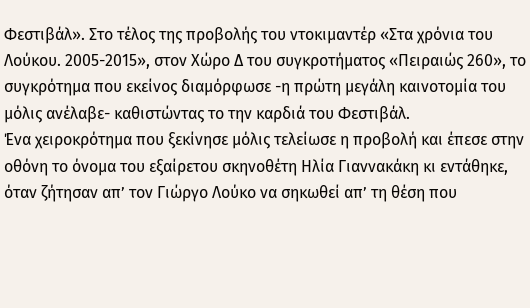Φεστιβάλ». Στο τέλος της προβολής του ντοκιμαντέρ «Στα χρόνια του Λούκου. 2005-2015», στον Χώρο Δ του συγκροτήματος «Πειραιώς 260», το συγκρότημα που εκείνος διαμόρφωσε -η πρώτη μεγάλη καινοτομία του μόλις ανέλαβε- καθιστώντας το την καρδιά του Φεστιβάλ.
Ένα χειροκρότημα που ξεκίνησε μόλις τελείωσε η προβολή και έπεσε στην οθόνη το όνομα του εξαίρετου σκηνοθέτη Ηλία Γιαννακάκη κι εντάθηκε, όταν ζήτησαν απ’ τον Γιώργο Λούκο να σηκωθεί απ’ τη θέση που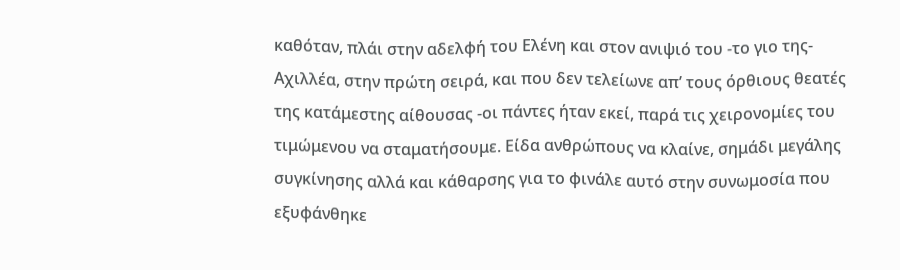καθόταν, πλάι στην αδελφή του Ελένη και στον ανιψιό του -το γιο της-  Αχιλλέα, στην πρώτη σειρά, και που δεν τελείωνε απ’ τους όρθιους θεατές της κατάμεστης αίθουσας -οι πάντες ήταν εκεί, παρά τις χειρονομίες του τιμώμενου να σταματήσουμε. Είδα ανθρώπους να κλαίνε, σημάδι μεγάλης συγκίνησης αλλά και κάθαρσης για το φινάλε αυτό στην συνωμοσία που εξυφάνθηκε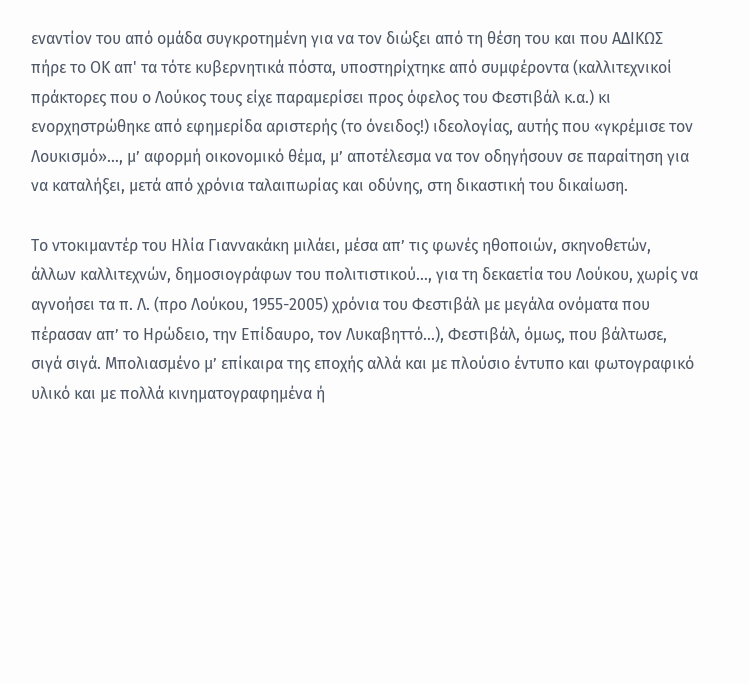εναντίον του από ομάδα συγκροτημένη για να τον διώξει από τη θέση του και που ΑΔΙΚΩΣ πήρε το ΟΚ απ' τα τότε κυβερνητικά πόστα, υποστηρίχτηκε από συμφέροντα (καλλιτεχνικοί πράκτορες που ο Λούκος τους είχε παραμερίσει προς όφελος του Φεστιβάλ κ.α.) κι ενορχηστρώθηκε από εφημερίδα αριστερής (το όνειδος!) ιδεολογίας, αυτής που «γκρέμισε τον Λουκισμό»…, μ’ αφορμή οικονομικό θέμα, μ’ αποτέλεσμα να τον οδηγήσουν σε παραίτηση για να καταλήξει, μετά από χρόνια ταλαιπωρίας και οδύνης, στη δικαστική του δικαίωση.

Το ντοκιμαντέρ του Ηλία Γιαννακάκη μιλάει, μέσα απ’ τις φωνές ηθοποιών, σκηνοθετών, άλλων καλλιτεχνών, δημοσιογράφων του πολιτιστικού…, για τη δεκαετία του Λούκου, χωρίς να αγνοήσει τα π. Λ. (προ Λούκου, 1955-2005) χρόνια του Φεστιβάλ με μεγάλα ονόματα που πέρασαν απ’ το Ηρώδειο, την Επίδαυρο, τον Λυκαβηττό…), Φεστιβάλ, όμως, που βάλτωσε, σιγά σιγά. Μπολιασμένο μ’ επίκαιρα της εποχής αλλά και με πλούσιο έντυπο και φωτογραφικό υλικό και με πολλά κινηματογραφημένα ή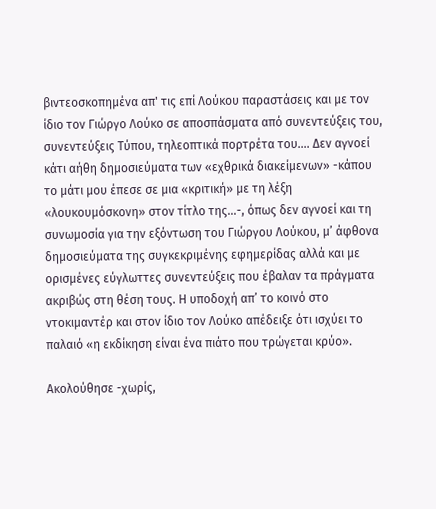βιντεοσκοπημένα απ' τις επί Λούκου παραστάσεις και με τον ίδιο τον Γιώργο Λούκο σε αποσπάσματα από συνεντεύξεις του, συνεντεύξεις Τύπου, τηλεοπτικά πορτρέτα του.... Δεν αγνοεί κάτι αήθη δημοσιεύματα των «εχθρικά διακείμενων» -κάπου το μάτι μου έπεσε σε μια «κριτική» με τη λέξη «λουκουμόσκονη» στον τίτλο της...-, όπως δεν αγνοεί και τη συνωμοσία για την εξόντωση του Γιώργου Λούκου, μ’ άφθονα δημοσιεύματα της συγκεκριμένης εφημερίδας αλλά και με ορισμένες εύγλωττες συνεντεύξεις που έβαλαν τα πράγματα ακριβώς στη θέση τους. Η υποδοχή απ’ το κοινό στο ντοκιμαντέρ και στον ίδιο τον Λούκο απέδειξε ότι ισχύει το παλαιό «η εκδίκηση είναι ένα πιάτο που τρώγεται κρύο».

Ακολούθησε -χωρίς,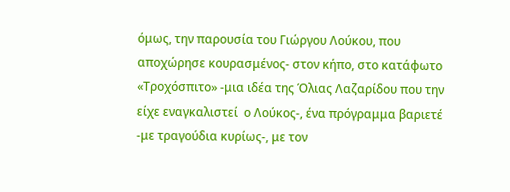όμως, την παρουσία του Γιώργου Λούκου, που αποχώρησε κουρασμένος- στον κήπο, στο κατάφωτο «Τροχόσπιτο» -μια ιδέα της Όλιας Λαζαρίδου που την είχε εναγκαλιστεί  ο Λούκος-, ένα πρόγραμμα βαριετέ -με τραγούδια κυρίως-, με τον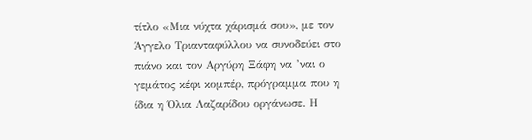τίτλο «Μια νύχτα χάρισμά σου», με τον Άγγελο Τριανταφύλλου να συνοδεύει στο πιάνο και τον Αργύρη Ξάφη να ’ναι ο γεμάτος κέφι κομπέρ, πρόγραμμα που η ίδια η Όλια Λαζαρίδου οργάνωσε. Η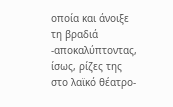οποία και άνοιξε τη βραδιά -αποκαλύπτοντας, ίσως, ρίζες της στο λαϊκό θέατρο-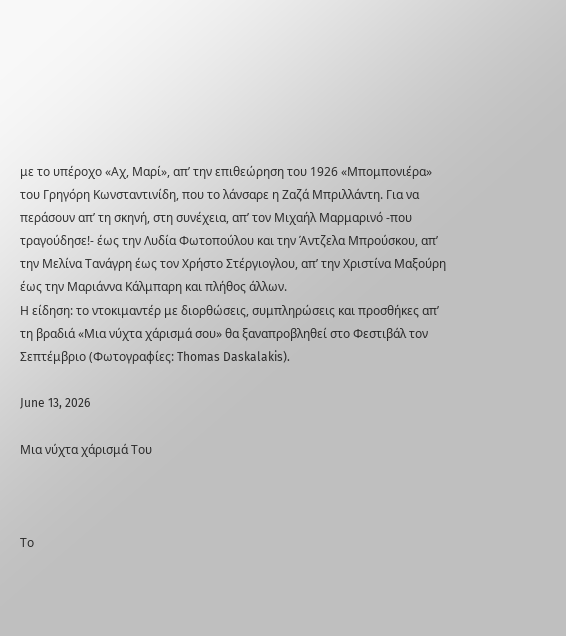με το υπέροχο «Αχ, Μαρί», απ’ την επιθεώρηση του 1926 «Μπομπονιέρα» του Γρηγόρη Κωνσταντινίδη, που το λάνσαρε η Ζαζά Μπριλλάντη. Για να περάσουν απ’ τη σκηνή, στη συνέχεια, απ’ τον Μιχαήλ Μαρμαρινό -που τραγούδησε!- έως την Λυδία Φωτοπούλου και την Άντζελα Μπρούσκου, απ’ την Μελίνα Τανάγρη έως τον Χρήστο Στέργιογλου, απ’ την Χριστίνα Μαξούρη έως την Μαριάννα Κάλμπαρη και πλήθος άλλων.
Η είδηση: το ντοκιμαντέρ με διορθώσεις, συμπληρώσεις και προσθήκες απ’ τη βραδιά «Μια νύχτα χάρισμά σου» θα ξαναπροβληθεί στο Φεστιβάλ τον Σεπτέμβριο (Φωτογραφίες: Thomas Daskalakis).

June 13, 2026

Μια νύχτα χάρισμά Του



Το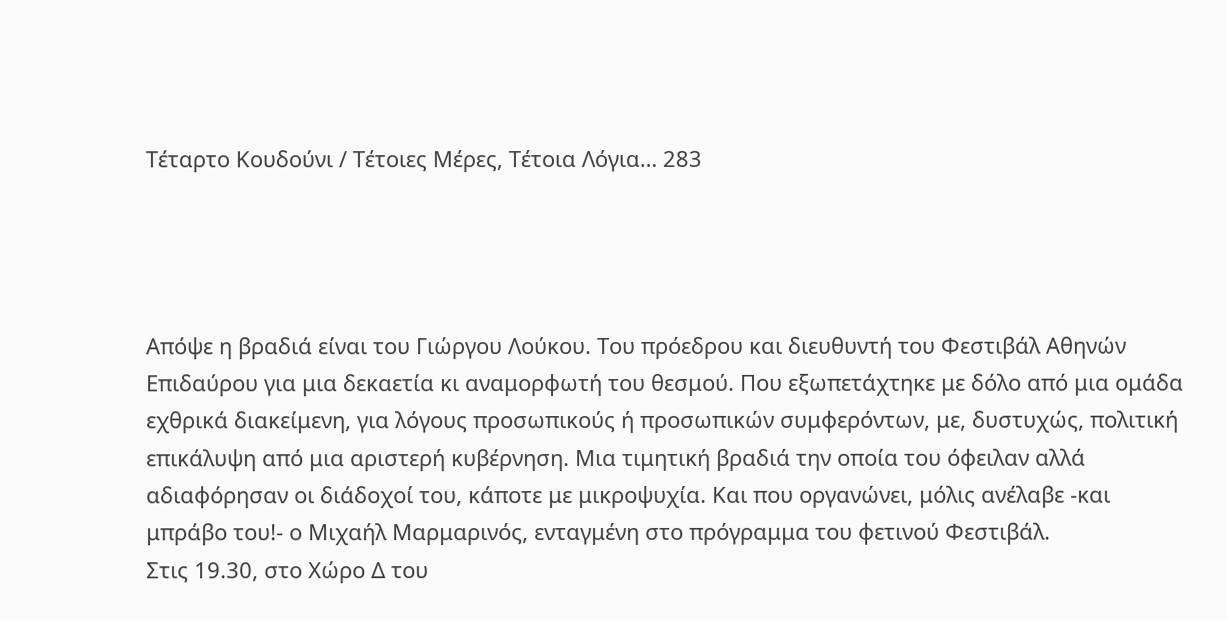Τέταρτο Κουδούνι / Τέτοιες Μέρες, Τέτοια Λόγια… 283




Απόψε η βραδιά είναι του Γιώργου Λούκου. Του πρόεδρου και διευθυντή του Φεστιβάλ Αθηνών Επιδαύρου για μια δεκαετία κι αναμορφωτή του θεσμού. Που εξωπετάχτηκε με δόλο από μια ομάδα εχθρικά διακείμενη, για λόγους προσωπικούς ή προσωπικών συμφερόντων, με, δυστυχώς, πολιτική επικάλυψη από μια αριστερή κυβέρνηση. Μια τιμητική βραδιά την οποία του όφειλαν αλλά αδιαφόρησαν οι διάδοχοί του, κάποτε με μικροψυχία. Και που οργανώνει, μόλις ανέλαβε -και μπράβο του!- ο Μιχαήλ Μαρμαρινός, ενταγμένη στο πρόγραμμα του φετινού Φεστιβάλ.
Στις 19.30, στο Χώρο Δ του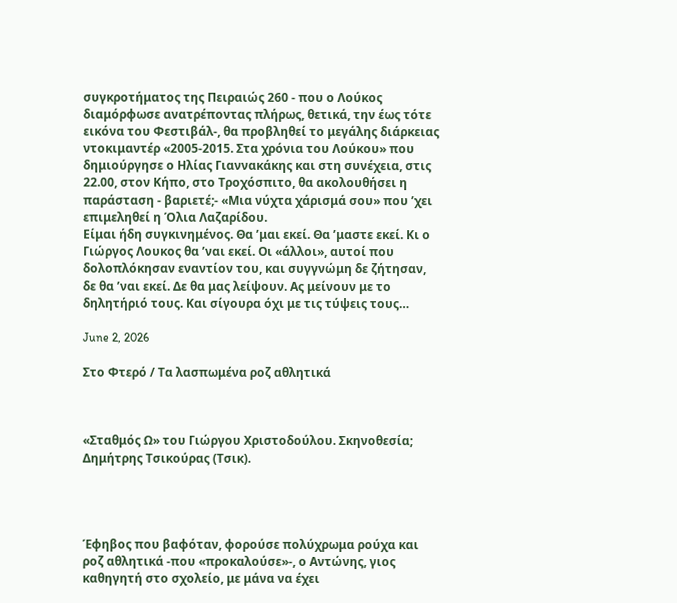συγκροτήματος της Πειραιώς 260 - που ο Λούκος διαμόρφωσε ανατρέποντας πλήρως, θετικά, την έως τότε εικόνα του Φεστιβάλ-, θα προβληθεί το μεγάλης διάρκειας ντοκιμαντέρ «2005-2015. Στα χρόνια του Λούκου» που δημιούργησε ο Ηλίας Γιαννακάκης και στη συνέχεια, στις 22.00, στον Κήπο, στο Τροχόσπιτο, θα ακολουθήσει η παράσταση - βαριετέ;- «Μια νύχτα χάρισμά σου» που ’χει επιμεληθεί η Όλια Λαζαρίδου.
Είμαι ήδη συγκινημένος. Θα ’μαι εκεί. Θα ’μαστε εκεί. Κι ο Γιώργος Λουκος θα ’ναι εκεί. Οι «άλλοι», αυτοί που δολοπλόκησαν εναντίον του, και συγγνώμη δε ζήτησαν, δε θα ’ναι εκεί. Δε θα μας λείψουν. Ας μείνουν με το δηλητήριό τους. Και σίγουρα όχι με τις τύψεις τους…

June 2, 2026

Στο Φτερό / Τα λασπωμένα ροζ αθλητικά



«Σταθμός Ω» του Γιώργου Χριστοδούλου. Σκηνοθεσία; Δημήτρης Τσικούρας (Τσικ).




Έφηβος που βαφόταν, φορούσε πολύχρωμα ρούχα και ροζ αθλητικά -που «προκαλούσε»-, ο Αντώνης, γιος καθηγητή στο σχολείο, με μάνα να έχει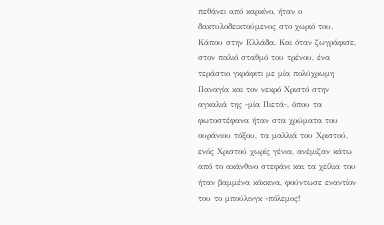πεθάνει από καρκίνο, ήταν ο δακτυλοδεικτούμενος στο χωριό του. Κάπου στην Ελλάδα. Και όταν ζωγράφισε, στον παλιό σταθμό του τρένου, ένα τεράστιο γκράφιτι με μία πολύχρωμη Παναγία και τον νεκρό Χριστό στην αγκαλιά της -μία Πιετά-, όπου τα φωτοστέφανα ήταν στα χρώματα του ουράνιου τόξου, τα μαλλιά του Χριστού, ενός Χριστού χωρίς γένια, ανέμιζαν κάτω από το ακάνθινο στεφάνι και τα χείλια του ήταν βαμμένα κόκκινα, φούντωσε εναντίον του το μπούλινγκ -πόλεμος!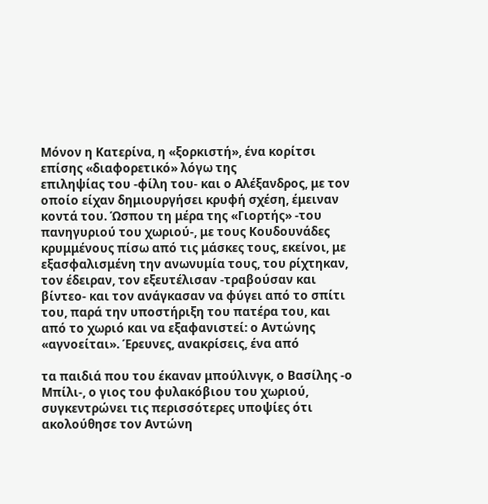Μόνον η Κατερίνα, η «ξορκιστή», ένα κορίτσι επίσης «διαφορετικό» λόγω της
επιληψίας του -φίλη του- και ο Αλέξανδρος, με τον οποίο είχαν δημιουργήσει κρυφή σχέση, έμειναν κοντά του. Ώσπου τη μέρα της «Γιορτής» -του πανηγυριού του χωριού-, με τους Κουδουνάδες κρυμμένους πίσω από τις μάσκες τους, εκείνοι, με εξασφαλισμένη την ανωνυμία τους, του ρίχτηκαν, τον έδειραν, τον εξευτέλισαν -τραβούσαν και βίντεο- και τον ανάγκασαν να φύγει από το σπίτι του, παρά την υποστήριξη του πατέρα του, και από το χωριό και να εξαφανιστεί: ο Αντώνης «αγνοείται». Έρευνες, ανακρίσεις, ένα από

τα παιδιά που του έκαναν μπούλινγκ, ο Βασίλης -ο Μπίλι-, ο γιος του φυλακόβιου του χωριού, συγκεντρώνει τις περισσότερες υποψίες ότι ακολούθησε τον Αντώνη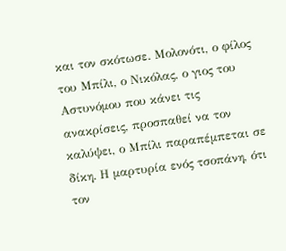και τον σκότωσε. Μολονότι, ο φίλος του Μπίλι, ο Νικόλας, ο γιος του Αστυνόμου που κάνει τις ανακρίσεις, προσπαθεί να τον καλύψει, ο Μπίλι παραπέμπεται σε δίκη. Η μαρτυρία ενός τσοπάνη, ότι τον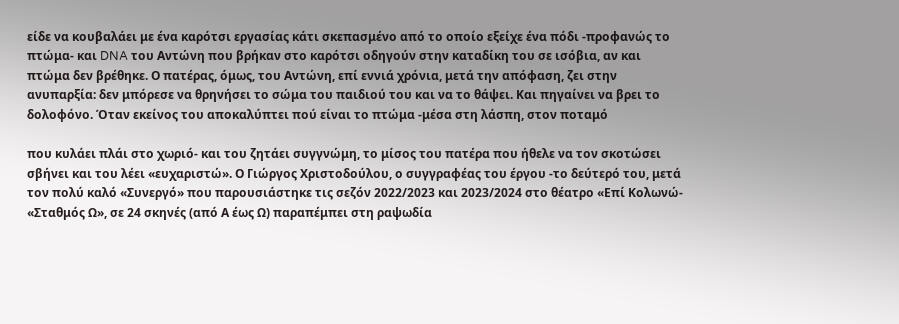είδε να κουβαλάει με ένα καρότσι εργασίας κάτι σκεπασμένο από το οποίο εξείχε ένα πόδι -προφανώς το πτώμα- και DNA του Αντώνη που βρήκαν στο καρότσι οδηγούν στην καταδίκη του σε ισόβια, αν και πτώμα δεν βρέθηκε. Ο πατέρας, όμως, του Αντώνη, επί εννιά χρόνια, μετά την απόφαση, ζει στην ανυπαρξία: δεν μπόρεσε να θρηνήσει το σώμα του παιδιού του και να το θάψει. Και πηγαίνει να βρει το δολοφόνο. Όταν εκείνος του αποκαλύπτει πού είναι το πτώμα -μέσα στη λάσπη, στον ποταμό

που κυλάει πλάι στο χωριό- και του ζητάει συγγνώμη, το μίσος του πατέρα που ήθελε να τον σκοτώσει σβήνει και του λέει «ευχαριστώ». Ο Γιώργος Χριστοδούλου, ο συγγραφέας του έργου -το δεύτερό του, μετά τον πολύ καλό «Συνεργό» που παρουσιάστηκε τις σεζόν 2022/2023 και 2023/2024 στο θέατρο «Επί Κολωνώ- «Σταθμός Ω», σε 24 σκηνές (από Α έως Ω) παραπέμπει στη ραψωδία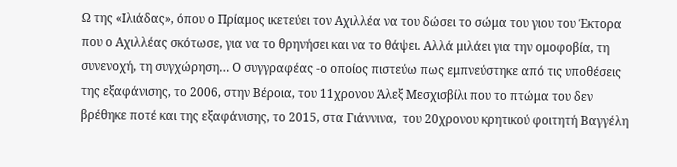Ω της «Ιλιάδας», όπου ο Πρίαμος ικετεύει τον Αχιλλέα να του δώσει το σώμα του γιου του Έκτορα που ο Αχιλλέας σκότωσε, για να το θρηνήσει και να το θάψει. Αλλά μιλάει για την ομοφοβία, τη συνενοχή, τη συγχώρηση… Ο συγγραφέας -ο οποίος πιστεύω πως εμπνεύστηκε από τις υποθέσεις της εξαφάνισης, το 2006, στην Βέροια, του 11χρονου Άλεξ Μεσχισβίλι που το πτώμα του δεν βρέθηκε ποτέ και της εξαφάνισης, το 2015, στα Γιάννινα,  του 20χρονου κρητικού φοιτητή Βαγγέλη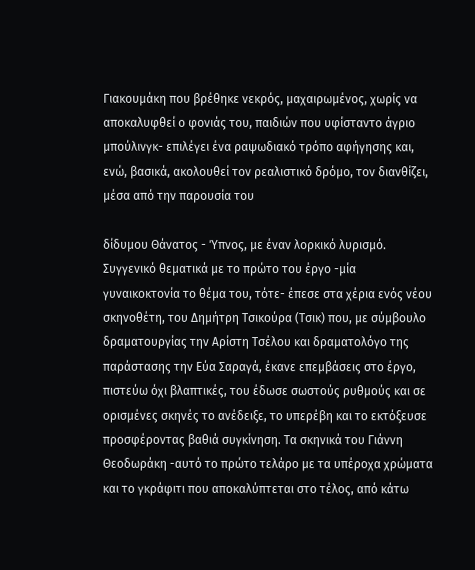Γιακουμάκη που βρέθηκε νεκρός, μαχαιρωμένος, χωρίς να αποκαλυφθεί ο φονιάς του, παιδιών που υφίσταντο άγριο μπούλινγκ- επιλέγει ένα ραψωδιακό τρόπο αφήγησης και, ενώ, βασικά, ακολουθεί τον ρεαλιστικό δρόμο, τον διανθίζει, μέσα από την παρουσία του

δίδυμου Θάνατος - Ύπνος, με έναν λορκικό λυρισμό. Συγγενικό θεματικά με το πρώτο του έργο -μία γυναικοκτονία το θέμα του, τότε- έπεσε στα χέρια ενός νέου σκηνοθέτη, του Δημήτρη Τσικούρα (Τσικ) που, με σύμβουλο δραματουργίας την Αρίστη Τσέλου και δραματολόγο της παράστασης την Εύα Σαραγά, έκανε επεμβάσεις στο έργο, πιστεύω όχι βλαπτικές, του έδωσε σωστούς ρυθμούς και σε ορισμένες σκηνές το ανέδειξε, το υπερέβη και το εκτόξευσε προσφέροντας βαθιά συγκίνηση. Τα σκηνικά του Γιάννη Θεοδωράκη -αυτό το πρώτο τελάρο με τα υπέροχα χρώματα και το γκράφιτι που αποκαλύπτεται στο τέλος, από κάτω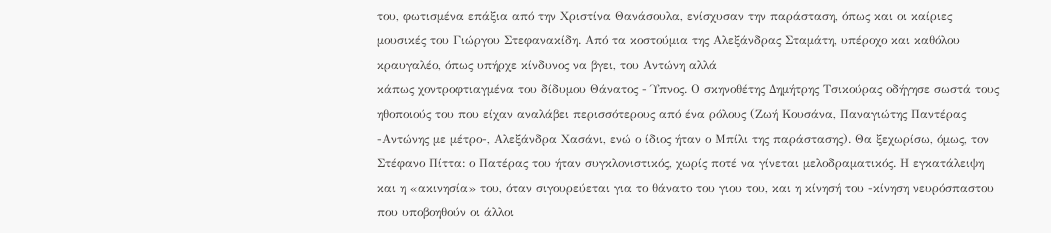του, φωτισμένα επάξια από την Χριστίνα Θανάσουλα, ενίσχυσαν την παράσταση, όπως και οι καίριες μουσικές του Γιώργου Στεφανακίδη. Από τα κοστούμια της Αλεξάνδρας Σταμάτη, υπέροχο και καθόλου κραυγαλέο, όπως υπήρχε κίνδυνος να βγει, του Αντώνη αλλά
κάπως χοντροφτιαγμένα του δίδυμου Θάνατος - Ύπνος. Ο σκηνοθέτης Δημήτρης Τσικούρας οδήγησε σωστά τους ηθοποιούς του που είχαν αναλάβει περισσότερους από ένα ρόλους (Ζωή Κουσάνα, Παναγιώτης Παντέρας -Αντώνης με μέτρο-, Αλεξάνδρα Χασάνι, ενώ ο ίδιος ήταν ο Μπίλι της παράστασης). Θα ξεχωρίσω, όμως, τον Στέφανο Πίττα: ο Πατέρας του ήταν συγκλονιστικός, χωρίς ποτέ να γίνεται μελοδραματικός. Η εγκατάλειψη και η «ακινησία» του, όταν σιγουρεύεται για το θάνατο του γιου του, και η κίνησή του -κίνηση νευρόσπαστου που υποβοηθούν οι άλλοι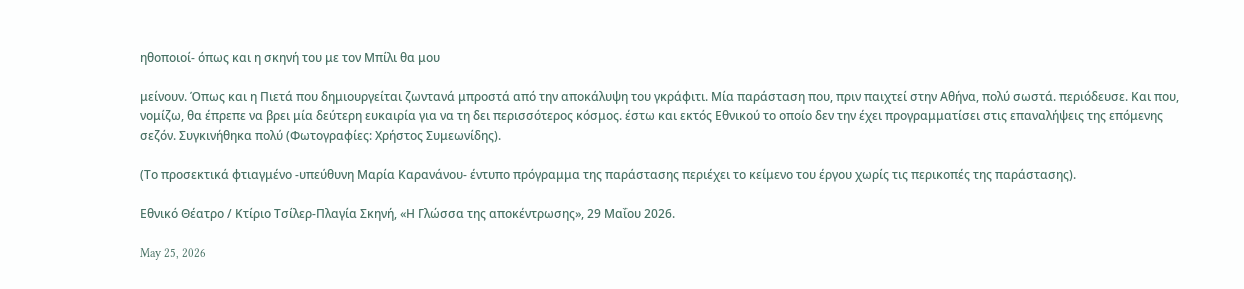ηθοποιοί- όπως και η σκηνή του με τον Μπίλι θα μου

μείνουν. Όπως και η Πιετά που δημιουργείται ζωντανά μπροστά από την αποκάλυψη του γκράφιτι. Μία παράσταση που, πριν παιχτεί στην Αθήνα, πολύ σωστά. περιόδευσε. Και που, νομίζω, θα έπρεπε να βρει μία δεύτερη ευκαιρία για να τη δει περισσότερος κόσμος. έστω και εκτός Εθνικού το οποίο δεν την έχει προγραμματίσει στις επαναλήψεις της επόμενης σεζόν. Συγκινήθηκα πολύ (Φωτογραφίες: Χρήστος Συμεωνίδης).

(Το προσεκτικά φτιαγμένο -υπεύθυνη Μαρία Καρανάνου- έντυπο πρόγραμμα της παράστασης περιέχει το κείμενο του έργου χωρίς τις περικοπές της παράστασης).

Εθνικό Θέατρο / Κτίριο Τσίλερ-Πλαγία Σκηνή, «Η Γλώσσα της αποκέντρωσης», 29 Μαΐου 2026.

May 25, 2026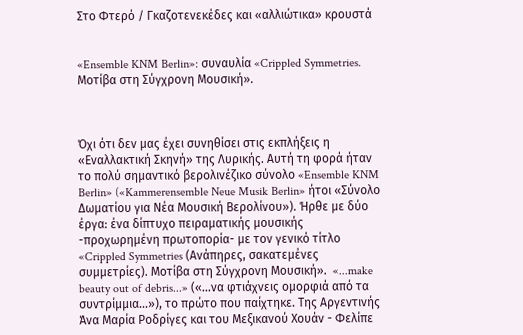Στο Φτερό / Γκαζοτενεκέδες και «αλλιώτικα» κρουστά


«Ensemble KNM Berlin»: συναυλία «Crippled Symmetries. Μοτίβα στη Σύγχρονη Μουσική».



Όχι ότι δεν μας έχει συνηθίσει στις εκπλήξεις η «Εναλλακτική Σκηνή» της Λυρικής. Αυτή τη φορά ήταν το πολύ σημαντικό βερολινέζικο σύνολο «Ensemble KNM Berlin» («Kammerensemble Neue Musik Berlin» ήτοι «Σύνολο Δωματίου για Νέα Μουσική Βερολίνου»). Ήρθε με δύο έργα: ένα δίπτυχο πειραματικής μουσικής -προχωρημένη πρωτοπορία- με τον γενικό τίτλο «Crippled Symmetries (Ανάπηρες, σακατεμένες
συμμετρίες). Μοτίβα στη Σύγχρονη Μουσική».  «...make beauty out of debris...» («...να φτιάχνεις ομορφιά από τα συντρίμμια...»), το πρώτο που παίχτηκε. Της Αργεντινής Άνα Μαρία Ροδρίγες και του Μεξικανού Χουάν - Φελίπε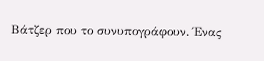Βάτζερ που το συνυπογράφουν. Ένας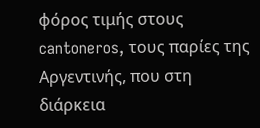φόρος τιμής στους cantoneros, τους παρίες της Αργεντινής, που στη διάρκεια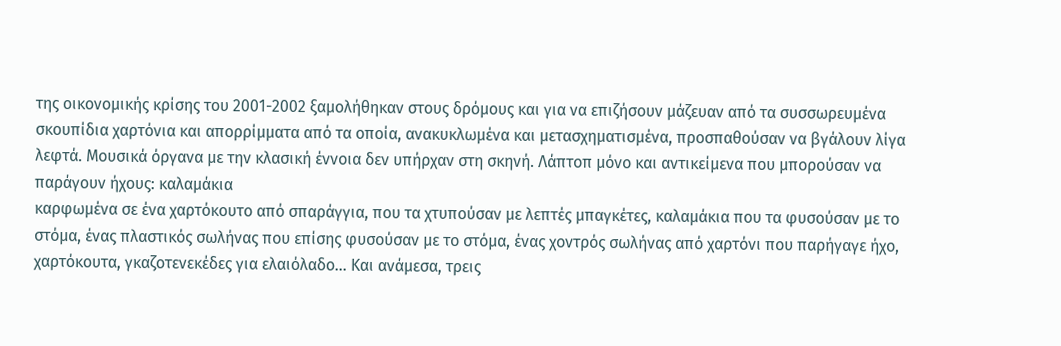της οικονομικής κρίσης του 2001-2002 ξαμολήθηκαν στους δρόμους και για να επιζήσουν μάζευαν από τα συσσωρευμένα σκουπίδια χαρτόνια και απορρίμματα από τα οποία, ανακυκλωμένα και μετασχηματισμένα, προσπαθούσαν να βγάλουν λίγα λεφτά. Μουσικά όργανα με την κλασική έννοια δεν υπήρχαν στη σκηνή. Λάπτοπ μόνο και αντικείμενα που μπορούσαν να παράγουν ήχους: καλαμάκια
καρφωμένα σε ένα χαρτόκουτο από σπαράγγια, που τα χτυπούσαν με λεπτές μπαγκέτες, καλαμάκια που τα φυσούσαν με το στόμα, ένας πλαστικός σωλήνας που επίσης φυσούσαν με το στόμα, ένας χοντρός σωλήνας από χαρτόνι που παρήγαγε ήχο, χαρτόκουτα, γκαζοτενεκέδες για ελαιόλαδο… Και ανάμεσα, τρεις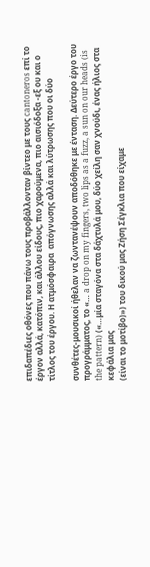επιδαπέδιες οθόνες που πάνω τους προβάλλονταν βίντεο με τους cantoneros επί το έργον αλλά, κατόπιν, και άλλου είδους, πιο χαρούμενα, πιο αισιόδοξα -εξ ου και ο τίτλος του έργου. Η ατμόσφαιρα  απόγνωσης αλλά και λύτρωσης που οι δύο

συνθέτες-μουσικοί ήθελαν να ζωντανέψουν αποδόθηκε με ένταση. Δεύτερο έργο του προγράμματος, το «… a drop on my fingers, two lips as a fuzz, a sun on our heads (is the pattern) («…μία σταγόνα στα δάχτυλά μου, δύο χείλη σαν χνούδι, ένας ήλιος στα κεφάλια μας
(είναι το μοτίβο)») του δικού μας Ζήση Σέγκλια που είχαμε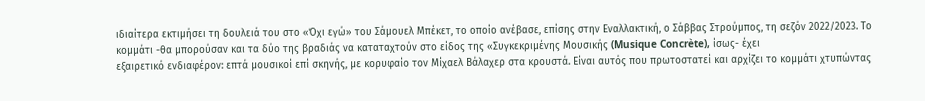ιδιαίτερα εκτιμήσει τη δουλειά του στο «Όχι εγώ» του Σάμουελ Μπέκετ, το οποίο ανέβασε, επίσης στην Εναλλακτική, ο Σάββας Στρούμπος, τη σεζόν 2022/2023. Το κομμάτι -θα μπορούσαν και τα δύο της βραδιάς να καταταχτούν στο είδος της «Συγκεκριμένης Μουσικής (Musique Concrète), ίσως- έχει
εξαιρετικό ενδιαφέρον: επτά μουσικοί επί σκηνής, με κορυφαίο τον Μίχαελ Βάλαχερ στα κρουστά. Είναι αυτός που πρωτοστατεί και αρχίζει το κομμάτι χτυπώντας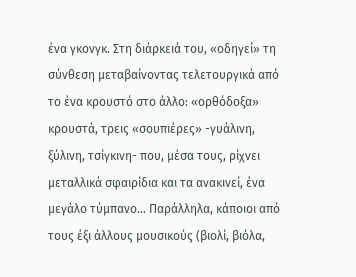ένα γκονγκ. Στη διάρκειά του, «οδηγεί» τη σύνθεση μεταβαίνοντας τελετουργικά από το ένα κρουστό στο άλλο: «ορθόδοξα» κρουστά, τρεις «σουπιέρες» -γυάλινη, ξύλινη, τσίγκινη- που, μέσα τους, ρίχνει μεταλλικά σφαιρίδια και τα ανακινεί, ένα μεγάλο τύμπανο… Παράλληλα, κάποιοι από τους έξι άλλους μουσικούς (βιολί, βιόλα,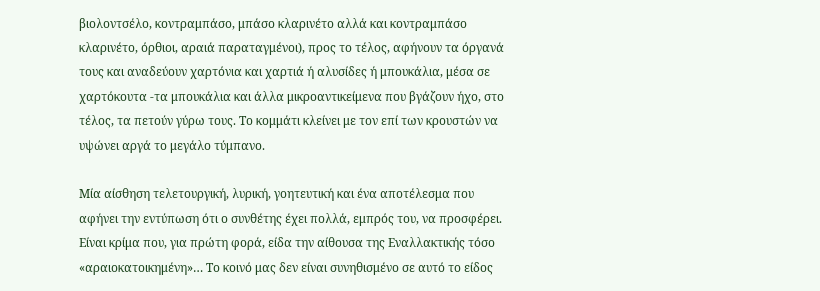βιολοντσέλο, κοντραμπάσο, μπάσο κλαρινέτο αλλά και κοντραμπάσο κλαρινέτο, όρθιοι, αραιά παραταγμένοι), προς το τέλος, αφήνουν τα όργανά τους και αναδεύουν χαρτόνια και χαρτιά ή αλυσίδες ή μπουκάλια, μέσα σε χαρτόκουτα -τα μπουκάλια και άλλα μικροαντικείμενα που βγάζουν ήχο, στο τέλος, τα πετούν γύρω τους. Το κομμάτι κλείνει με τον επί των κρουστών να υψώνει αργά το μεγάλο τύμπανο.

Μία αίσθηση τελετουργική, λυρική, γοητευτική και ένα αποτέλεσμα που αφήνει την εντύπωση ότι ο συνθέτης έχει πολλά, εμπρός του, να προσφέρει. Είναι κρίμα που, για πρώτη φορά, είδα την αίθουσα της Εναλλακτικής τόσο «αραιοκατοικημένη»… Το κοινό μας δεν είναι συνηθισμένο σε αυτό το είδος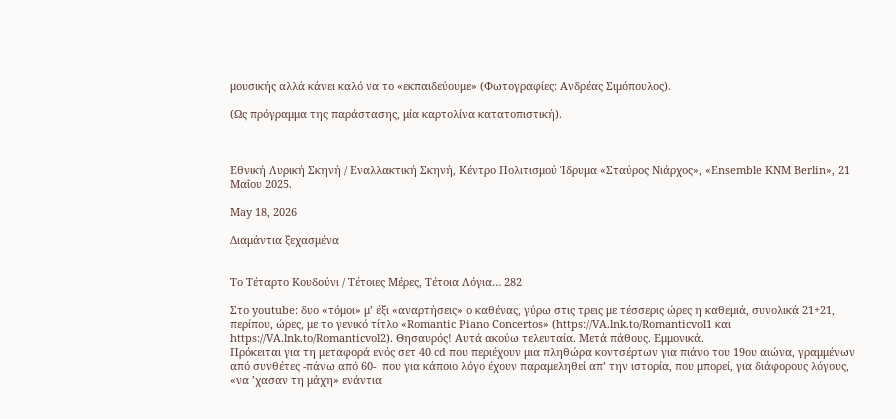μουσικής αλλά κάνει καλό να το «εκπαιδεύουμε» (Φωτογραφίες: Ανδρέας Σιμόπουλος).

(Ως πρόγραμμα της παράστασης, μία καρτολίνα κατατοπιστική).



Εθνική Λυρική Σκηνή / Εναλλακτική Σκηνή, Κέντρο Πολιτισμού Ίδρυμα «Σταύρος Νιάρχος», «Ensemble KNM Berlin», 21 Μαΐου 2025.

May 18, 2026

Διαμάντια ξεχασμένα


Το Τέταρτο Κουδούνι / Τέτοιες Μέρες, Τέτοια Λόγια… 282

Στο youtube: δυο «τόμοι» μ’ έξι «αναρτήσεις» ο καθένας, γύρω στις τρεις με τέσσερις ώρες η καθεμιά, συνολικά 21+21, περίπου, ώρες, με το γενικό τίτλο «Romantic Piano Concertos» (https://VA.lnk.to/Romanticvol1 και https://VA.lnk.to/Romanticvol2). Θησαυρός! Αυτά ακούω τελευταία. Μετά πάθους. Εμμονικά.
Πρόκειται για τη μεταφορά ενός σετ 40 cd που περιέχουν μια πληθώρα κοντσέρτων για πιάνο του 19ου αιώνα, γραμμένων από συνθέτες -πάνω από 60-  που για κάποιο λόγο έχουν παραμεληθεί απ’ την ιστορία, που μπορεί, για διάφορους λόγους, «να ’χασαν τη μάχη» ενάντια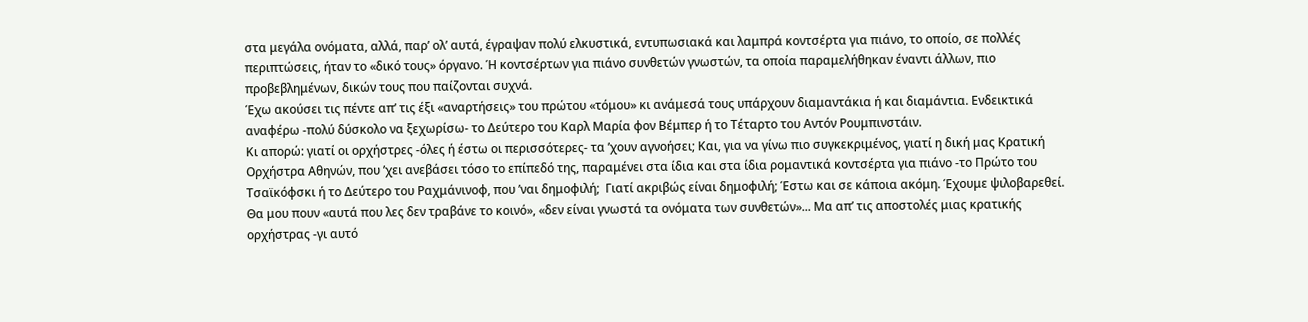στα μεγάλα ονόματα, αλλά, παρ’ ολ’ αυτά, έγραψαν πολύ ελκυστικά, εντυπωσιακά και λαμπρά κοντσέρτα για πιάνο, το οποίο, σε πολλές περιπτώσεις, ήταν το «δικό τους» όργανο. Ή κοντσέρτων για πιάνο συνθετών γνωστών, τα οποία παραμελήθηκαν έναντι άλλων, πιο προβεβλημένων, δικών τους που παίζονται συχνά.
Έχω ακούσει τις πέντε απ’ τις έξι «αναρτήσεις» του πρώτου «τόμου» κι ανάμεσά τους υπάρχουν διαμαντάκια ή και διαμάντια. Ενδεικτικά αναφέρω -πολύ δύσκολο να ξεχωρίσω- το Δεύτερο του Καρλ Μαρία φον Βέμπερ ή το Τέταρτο του Αντόν Ρουμπινστάιν.
Κι απορώ: γιατί οι ορχήστρες -όλες ή έστω οι περισσότερες- τα ’χουν αγνοήσει; Και, για να γίνω πιο συγκεκριμένος, γιατί η δική μας Κρατική Ορχήστρα Αθηνών, που ’χει ανεβάσει τόσο το επίπεδό της, παραμένει στα ίδια και στα ίδια ρομαντικά κοντσέρτα για πιάνο -το Πρώτο του Τσαϊκόφσκι ή το Δεύτερο του Ραχμάνινοφ, που ’ναι δημοφιλή;  Γιατί ακριβώς είναι δημοφιλή; Έστω και σε κάποια ακόμη. Έχουμε ψιλοβαρεθεί.
Θα μου πουν «αυτά που λες δεν τραβάνε το κοινό», «δεν είναι γνωστά τα ονόματα των συνθετών»... Μα απ’ τις αποστολές μιας κρατικής ορχήστρας -γι αυτό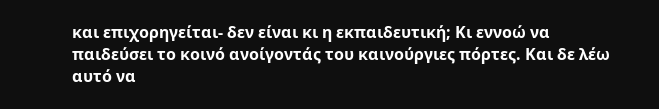και επιχορηγείται- δεν είναι κι η εκπαιδευτική; Κι εννοώ να παιδεύσει το κοινό ανοίγοντάς του καινούργιες πόρτες. Και δε λέω αυτό να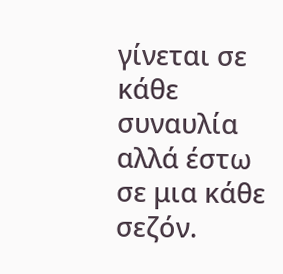γίνεται σε κάθε συναυλία αλλά έστω σε μια κάθε σεζόν.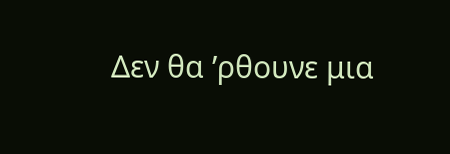Δεν θα ’ρθουνε μια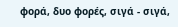φορά, δυο φορές, σιγά - σιγά,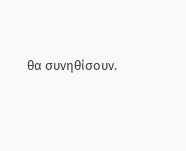θα συνηθίσουν.